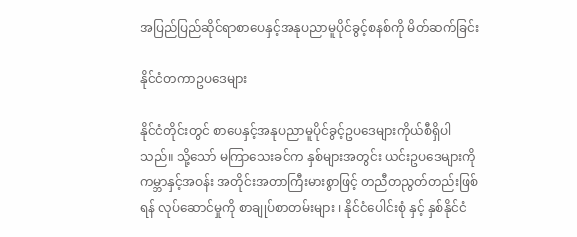အပြည်ပြည်ဆိုင်ရာစာပေနှင့်အနုပညာမူပိုင်ခွင့်စနစ်ကို မိတ်ဆက်ခြင်း

နိုင်ငံတကာဥပဒေများ

နိုင်ငံတိုင်းတွင် စာပေနှင့်အနုပညာမူပိုင်ခွင့်ဥပဒေများကိုယ်စီရှိပါသည်။ သို့သော် မကြာသေးခင်က နှစ်များအတွင်း ယင်းဥပဒေများကို ကမ္ဘာနှင့်အဝန်း အတိုင်းအတာကြီးမားစွာဖြင့် တညီတညွတ်တည်းဖြစ်ရန် လုပ်ဆောင်မှုကို စာချုပ်စာတမ်းများ ၊ နိုင်ငံပေါင်းစုံ နှင့် နှစ်နိုင်ငံ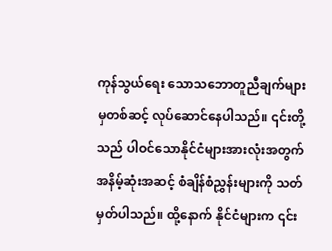ကုန်သွယ်ရေး သောသဘောတူညီချက်များမှတစ်ဆင့် လုပ်ဆောင်နေပါသည်။ ၎င်းတို့သည် ပါဝင်သောနိုင်ငံများအားလုံးအတွက် အနိမ့်ဆုံးအဆင့် စံချိန်စံညွှန်းများကို သတ်မှတ်ပါသည်။ ထို့နောက် နိုင်ငံများက ၎င်း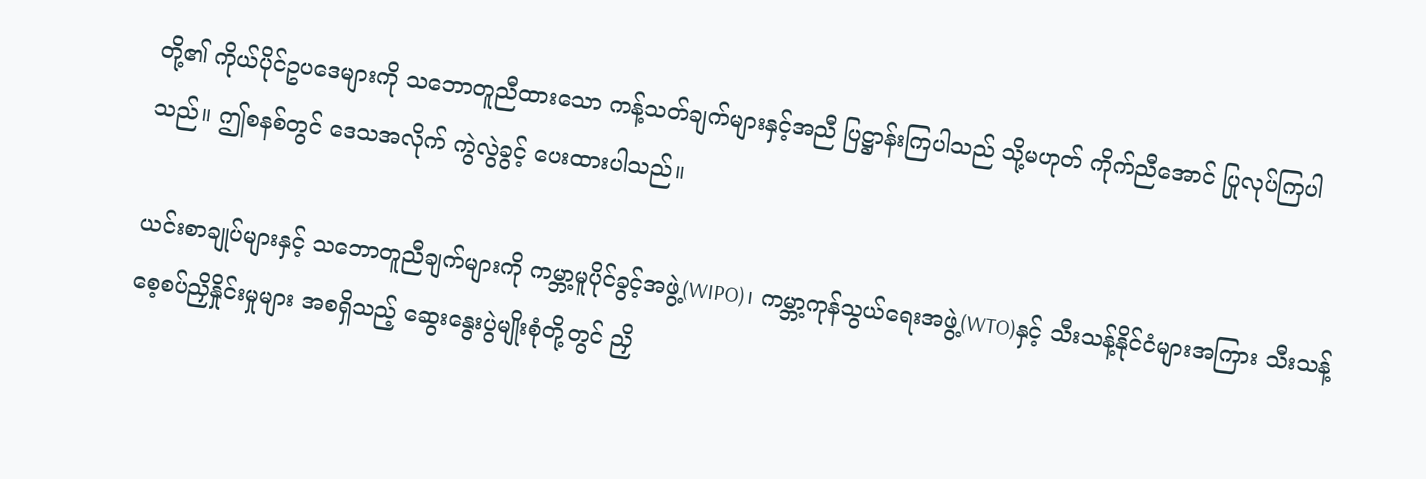တို့၏ ကိုယ်ပိုင်ဥပဒေများကို သဘောတူညီထားသော ကန့်သတ်ချက်များနှင့်အညီ ပြဋ္ဌာန်းကြပါသည် သို့မဟုတ် ကိုက်ညီအောင် ပြုလုပ်ကြပါသည်။ ဤစနစ်တွင် ဒေသအလိုက် ကွဲလွဲခွင့် ပေးထားပါသည်။

ယင်းစာချုပ်များနှင့် သဘောတူညီချက်များကို ကမ္ဘာ့မူပိုင်ခွင့်အဖွဲ့(WIPO)၊ ကမ္ဘာ့ကုန်သွယ်ရေးအဖွဲ့(WTO)နှင့် သီးသန့်နိုင်ငံများအကြား သီးသန့်စေ့စပ်ညှိနှိုင်းမှုများ အစရှိသည့် ဆွေးနွေးပွဲမျိုးစုံတို့တွင် ညှိ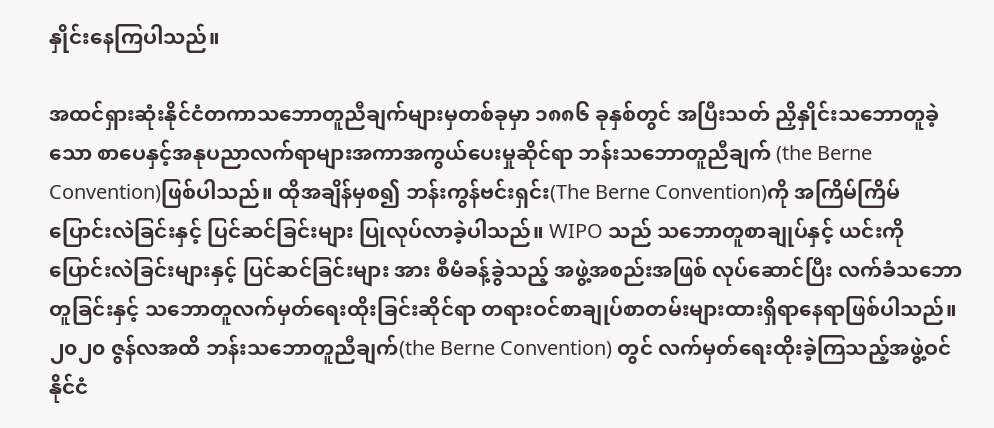နှိုင်းနေကြပါသည်။

အထင်ရှားဆုံးနိုင်ငံတကာသဘောတူညီချက်များမှတစ်ခုမှာ ၁၈၈၆ ခုနှစ်တွင် အပြီးသတ် ညှိနှိုင်းသဘောတူခဲ့သော စာပေနှင့်အနုပညာလက်ရာများအကာအကွယ်ပေးမှုဆိုင်ရာ ဘန်းသဘောတူညီချက် (the Berne Convention)ဖြစ်ပါသည်။ ထိုအချိန်မှစ၍ ဘန်းကွန်ဗင်းရှင်း(The Berne Convention)ကို အကြိမ်ကြိမ် ပြောင်းလဲခြင်းနှင့် ပြင်ဆင်ခြင်းများ ပြုလုပ်လာခဲ့ပါသည်။ WIPO သည် သဘောတူစာချုပ်နှင့် ယင်းကို ပြောင်းလဲခြင်းများနှင့် ပြင်ဆင်ခြင်းများ အား စီမံခန့်ခွဲသည့် အဖွဲ့အစည်းအဖြစ် လုပ်ဆောင်ပြီး လက်ခံသဘောတူခြင်းနှင့် သဘောတူလက်မှတ်ရေးထိုးခြင်းဆိုင်ရာ တရားဝင်စာချုပ်စာတမ်းများထားရှိရာနေရာဖြစ်ပါသည်။ ၂၀၂၀ ဇွန်လအထိ ဘန်းသဘောတူညီချက်(the Berne Convention) တွင် လက်မှတ်ရေးထိုးခဲ့ကြသည့်အဖွဲ့ဝင်နိုင်ငံ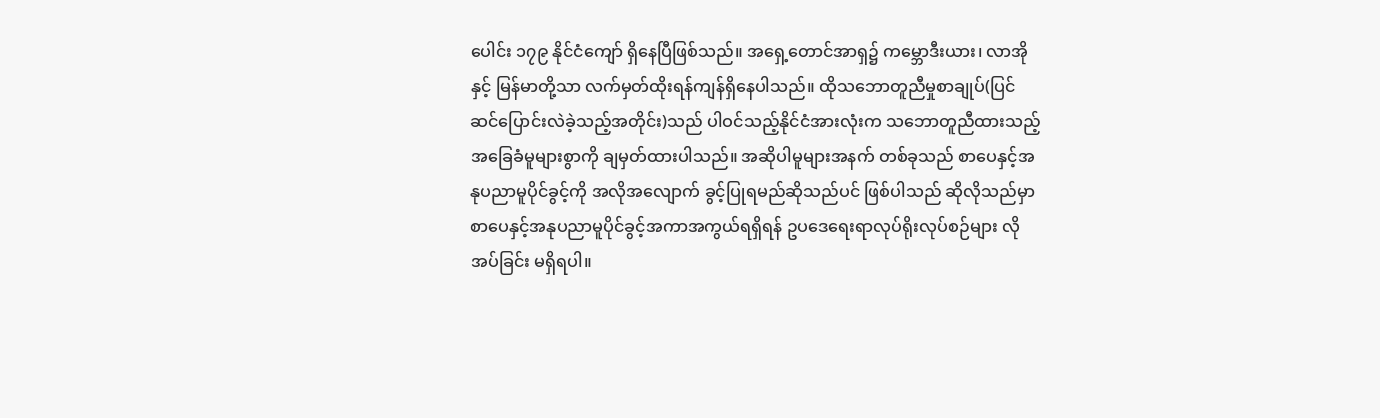ပေါင်း ၁၇၉ နိုင်ငံကျော် ရှိနေပြီဖြစ်သည်။ အရှေ့တောင်အာရှ၌ ကမ္ဘောဒီးယား၊ လာအိုနှင့် မြန်မာတို့သာ လက်မှတ်ထိုးရန်ကျန်ရှိနေပါသည်။ ထိုသဘောတူညီမှုစာချုပ်(ပြင်ဆင်ပြောင်းလဲခဲ့သည့်အတိုင်း)သည် ပါဝင်သည့်နိုင်ငံအားလုံးက သဘောတူညီထားသည့် အခြေခံမူများစွာကို ချမှတ်ထားပါသည်။ အဆိုပါမူများအနက် တစ်ခုသည် စာပေနှင့်အနုပညာမူပိုင်ခွင့်ကို အလိုအလျောက် ခွင့်ပြုရမည်ဆိုသည်ပင် ဖြစ်ပါသည် ဆိုလိုသည်မှာ စာပေနှင့်အနုပညာမူပိုင်ခွင့်အကာအကွယ်ရရှိရန် ဥပဒေရေးရာလုပ်ရိုးလုပ်စဉ်များ လိုအပ်ခြင်း မရှိရပါ။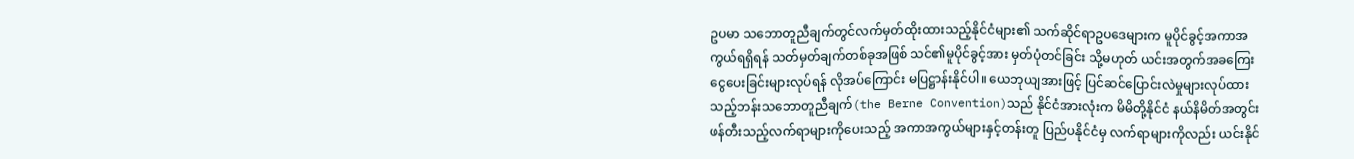ဥပမာ သဘောတူညီချက်တွင်လက်မှတ်ထိုးထားသည့်နိုင်ငံများ၏ သက်ဆိုင်ရာဥပဒေများက မူပိုင်ခွင့်အကာအကွယ်ရရှိရန် သတ်မှတ်ချက်တစ်ခုအဖြစ် သင်၏မူပိုင်ခွင့်အား မှတ်ပုံတင်ခြင်း သို့မဟုတ် ယင်းအတွက်အခကြေးငွေပေးခြင်းများလုပ်ရန် လိုအပ်ကြောင်း မပြဋ္ဌာန်းနိုင်ပါ။ ယေဘုယျအားဖြင့် ပြင်ဆင်ပြောင်းလဲမှုများလုပ်ထားသည့်ဘန်းသဘောတူညီချက်(the Berne Convention)သည် နိုင်ငံအားလုံးက မိမိတို့နိုင်ငံ နယ်နိမိတ်အတွင်းဖန်တီးသည့်လက်ရာများကိုပေးသည့် အကာအကွယ်များနှင့်တန်းတူ ပြည်ပနိုင်ငံမှ လက်ရာများကိုလည်း ယင်းနိုင်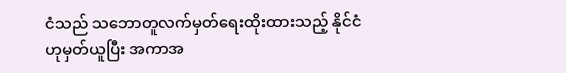ငံသည် သဘောတူလက်မှတ်ရေးထိုးထားသည့် နိုင်ငံဟုမှတ်ယူပြီး အကာအ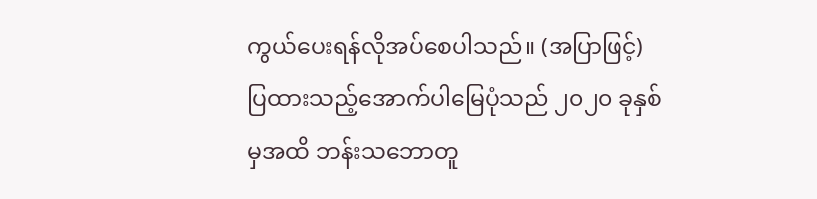ကွယ်ပေးရန်လိုအပ်စေပါသည်။ (အပြာဖြင့်)ပြထားသည့်အောက်ပါမြေပုံသည် ၂၀၂၀ ခုနှစ်မှအထိ ဘန်းသဘောတူ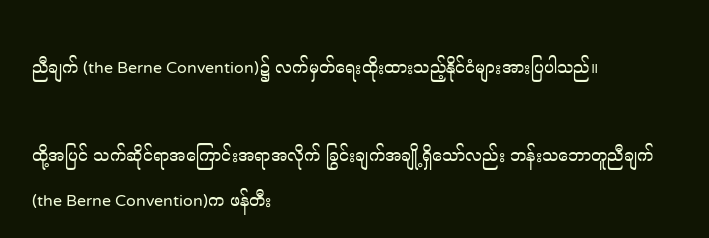ညီချက် (the Berne Convention)၌ လက်မှတ်ရေးထိုးထားသည့်နိုင်ငံများအားပြပါသည်။

ထို့အပြင် သက်ဆိုင်ရာအကြောင်းအရာအလိုက် ခြွင်းချက်အချို့ရှိသော်လည်း ဘန်းသဘောတူညီချက်(the Berne Convention)က ဖန်တီး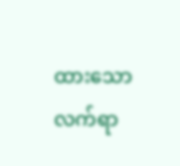ထားသောလက်ရာ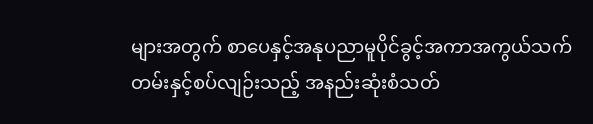များအတွက် စာပေနှင့်အနုပညာမူပိုင်ခွင့်အကာအကွယ်သက်တမ်းနှင့်စပ်လျဉ်းသည့် အနည်းဆုံးစံသတ်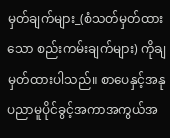မှတ်ချက်များ_(စံသတ်မှတ်ထားသော စည်းကမ်းချက်များ) ကိုချမှတ်ထားပါသည်။ စာပေနှင့်အနုပညာမူပိုင်ခွင့်အကာအကွယ်အ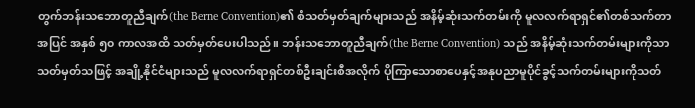တွက်ဘန်းသဘောတူညီချက်(the Berne Convention)၏ စံသတ်မှတ်ချက်များသည် အနိမ့်ဆုံးသက်တမ်းကို မူလလက်ရာရှင်၏တစ်သက်တာအပြင် အနှစ် ၅၀ ကာလအထိ သတ်မှတ်ပေးပါသည်။ ဘန်းသဘောတူညီချက်(the Berne Convention) သည် အနိမ့်ဆုံးသက်တမ်းများကိုသာသတ်မှတ်သဖြင့် အချို့နိုင်ငံများသည် မူလလက်ရာရှင်တစ်ဦးချင်းစီအလိုက် ပိုကြာသောစာပေနှင့်အနုပညာမူပိုင်ခွင့်သက်တမ်းများကိုသတ်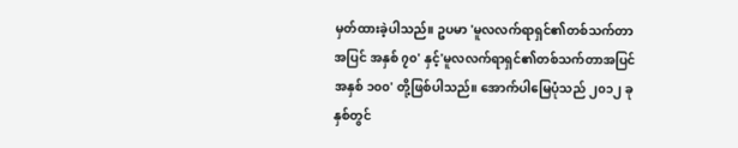မှတ်ထားခဲ့ပါသည်။ ဥပမာ 'မူလလက်ရာရှင်၏တစ်သက်တာအပြင် အနှစ် ၇၀' နှင့်'မူလလက်ရာရှင်၏တစ်သက်တာအပြင် အနှစ် ၁၀၀' တို့ဖြစ်ပါသည်။ အောက်ပါမြေပုံသည် ၂၀၁၂ ခုနှစ်တွင်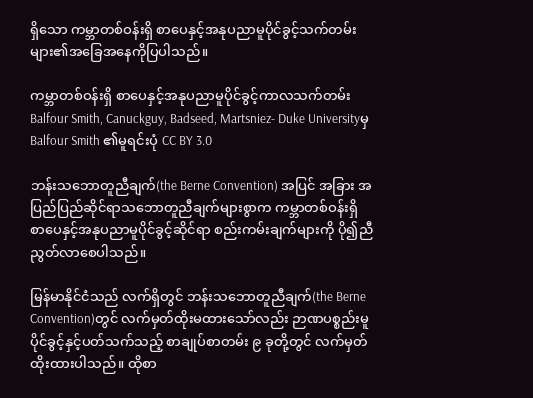ရှိသော ကမ္ဘာတစ်ဝန်းရှိ စာပေနှင့်အနုပညာမူပိုင်ခွင့်သက်တမ်းများ၏အခြေအနေကိုပြပါသည်။

ကမ္ဘာတစ်ဝန်းရှိ စာပေနှင့်အနုပညာမူပိုင်ခွင့်ကာလသက်တမ်း Balfour Smith, Canuckguy, Badseed, Martsniez- Duke Universityမှ Balfour Smith ၏မူရင်းပုံ CC BY 3.0

ဘန်းသဘောတူညီချက်(the Berne Convention) အပြင် အခြား အပြည်ပြည်ဆိုင်ရာသဘောတူညီချက်များစွာက ကမ္ဘာတစ်ဝန်းရှိ စာပေနှင့်အနုပညာမူပိုင်ခွင့်ဆိုင်ရာ စည်းကမ်းချက်များကို ပို၍ညီညွတ်လာစေပါသည်။

မြန်မာနိုင်ငံသည် လက်ရှိတွင် ဘန်းသဘောတူညီချက်(the Berne Convention)တွင် လက်မှတ်ထိုးမထားသော်လည်း ဉာဏပစ္စည်းမူပိုင်ခွင့်နှင့်ပတ်သက်သည့် စာချုပ်စာတမ်း ၉ ခုတို့တွင် လက်မှတ်ထိုးထားပါသည်။ ထိုစာ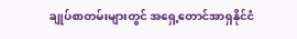ချုပ်စာတမ်းများတွင် အရှေ့တောင်အာရှနိုင်ငံ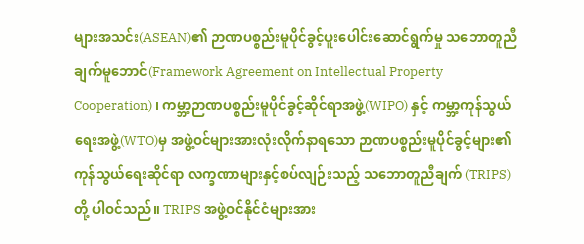များအသင်း(ASEAN)၏ ဉာဏပစ္စည်းမူပိုင်ခွင့်ပူးပေါင်းဆောင်ရွက်မှု သဘောတူညီချက်မူဘောင်(Framework Agreement on Intellectual Property Cooperation) ၊ ကမ္ဘာ့ဉာဏပစ္စည်းမူပိုင်ခွင့်ဆိုင်ရာအဖွဲ့(WIPO) နှင့် ကမ္ဘာ့ကုန်သွယ်ရေးအဖွဲ့(WTO)မှ အဖွဲ့ဝင်များအားလုံးလိုက်နာရသော ဉာဏပစ္စည်းမူပိုင်ခွင့်များ၏ ကုန်သွယ်ရေးဆိုင်ရာ လက္ခဏာများနှင့်စပ်လျဉ်းသည့် သဘောတူညီချက် (TRIPS) တို့ ပါဝင်သည်။ TRIPS အဖွဲ့ဝင်နိုင်ငံများအား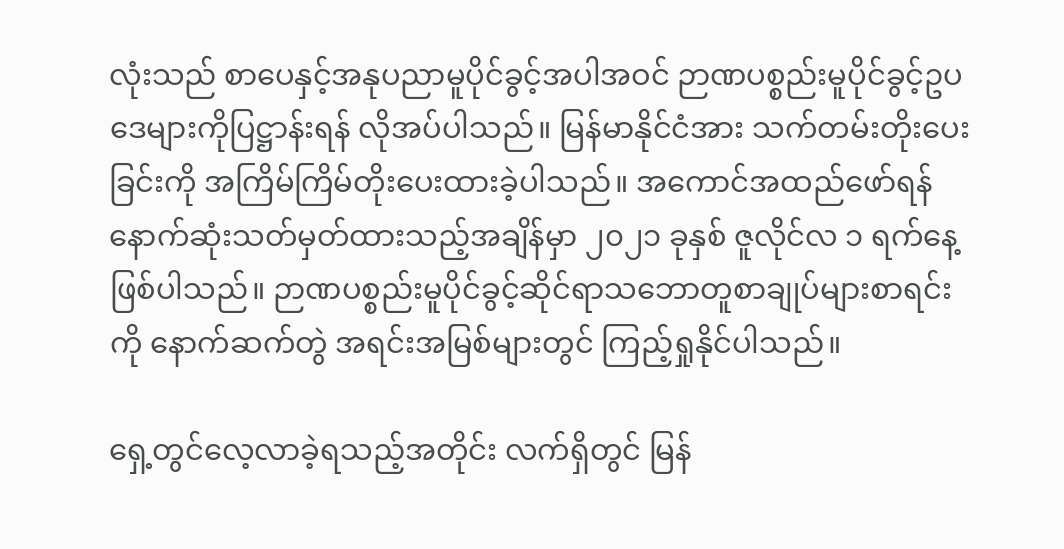လုံးသည် စာပေနှင့်အနုပညာမူပိုင်ခွင့်အပါအဝင် ဉာဏပစ္စည်းမူပိုင်ခွင့်ဥပဒေများကိုပြဋ္ဌာန်းရန် လိုအပ်ပါသည်။ မြန်မာနိုင်ငံအား သက်တမ်းတိုးပေးခြင်းကို အကြိမ်ကြိမ်တိုးပေးထားခဲ့ပါသည်။ အကောင်အထည်ဖော်ရန်နောက်ဆုံးသတ်မှတ်ထားသည့်အချိန်မှာ ၂၀၂၁ ခုနှစ် ဇူလိုင်လ ၁ ရက်နေ့ဖြစ်ပါသည်။ ဉာဏပစ္စည်းမူပိုင်ခွင့်ဆိုင်ရာသဘောတူစာချုပ်များစာရင်းကို နောက်ဆက်တွဲ အရင်းအမြစ်များတွင် ကြည့်ရှုနိုင်ပါသည်။

ရှေ့တွင်လေ့လာခဲ့ရသည့်အတိုင်း လက်ရှိတွင် မြန်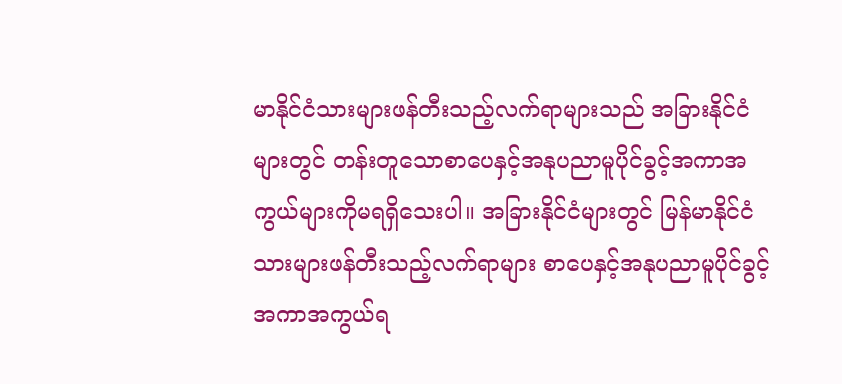မာနိုင်ငံသားများဖန်တီးသည့်လက်ရာများသည် အခြားနိုင်ငံများတွင် တန်းတူသောစာပေနှင့်အနုပညာမူပိုင်ခွင့်အကာအကွယ်များကိုမရရှိသေးပါ။ အခြားနိုင်ငံများတွင် မြန်မာနိုင်ငံသားများဖန်တီးသည့်လက်ရာများ စာပေနှင့်အနုပညာမူပိုင်ခွင့်အကာအကွယ်ရ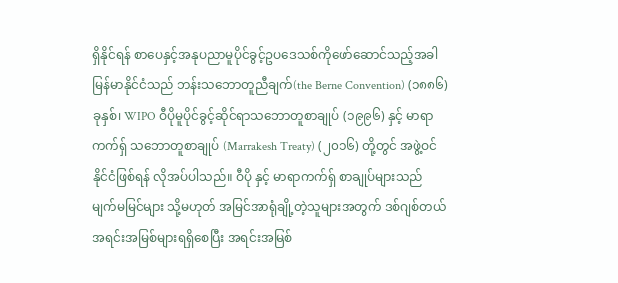ရှိနိုင်ရန် စာပေနှင့်အနုပညာမူပိုင်ခွင့်ဥပဒေသစ်ကိုဖော်ဆောင်သည့်အခါ မြန်မာနိုင်ငံသည် ဘန်းသဘောတူညီချက်(the Berne Convention) (၁၈၈၆) ခုနှစ်၊ WIPO ဝီပိုမူပိုင်ခွင့်ဆိုင်ရာသဘောတူစာချုပ် (၁၉၉၆) နှင့် မာရာကက်ရှ် သဘောတူစာချုပ် (Marrakesh Treaty) (၂၀၁၆) တို့တွင် အဖွဲ့ဝင်နိုင်ငံဖြစ်ရန် လိုအပ်ပါသည်။ ဝီပို နှင့် မာရာကက်ရှ် စာချုပ်များသည် မျက်မမြင်များ သို့မဟုတ် အမြင်အာရုံချို့တဲ့သူများအတွက် ဒစ်ဂျစ်တယ်အရင်းအမြစ်များရရှိစေပြီး အရင်းအမြစ်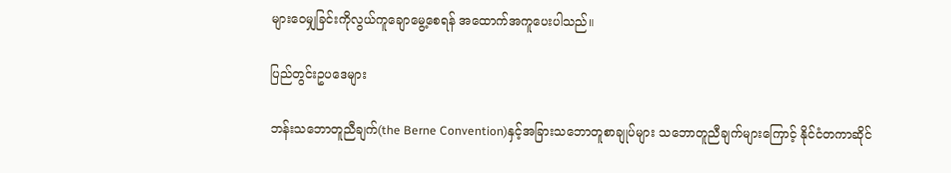များဝေမျှခြင်းကိုလွယ်ကူချောမွေ့စေရန် အထောက်အကူပေးပါသည်။

ပြည်တွင်းဥပဒေများ

ဘန်းသဘောတူညီချက်(the Berne Convention)နှင့်အခြားသဘောတူစာချုပ်များ သဘောတူညီချက်များကြောင့် နိုင်ငံတကာဆိုင်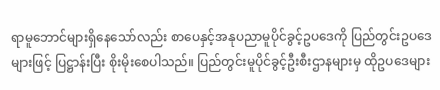ရာမူဘောင်များရှိနေသော်လည်း စာပေနှင့်အနုပညာမူပိုင်ခွင့်ဥပဒေကို ပြည်တွင်းဥပဒေများဖြင့် ပြဋ္ဌာန်းပြီး စိုးမိုးစေပါသည်။ ပြည်တွင်းမူပိုင်ခွင့်ဦးစီးဌာနများမှ ထိုဥပဒေများ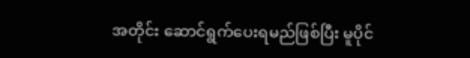အတိုင်း ဆောင်ရွက်ပေးရမည်ဖြစ်ပြီး မူပိုင်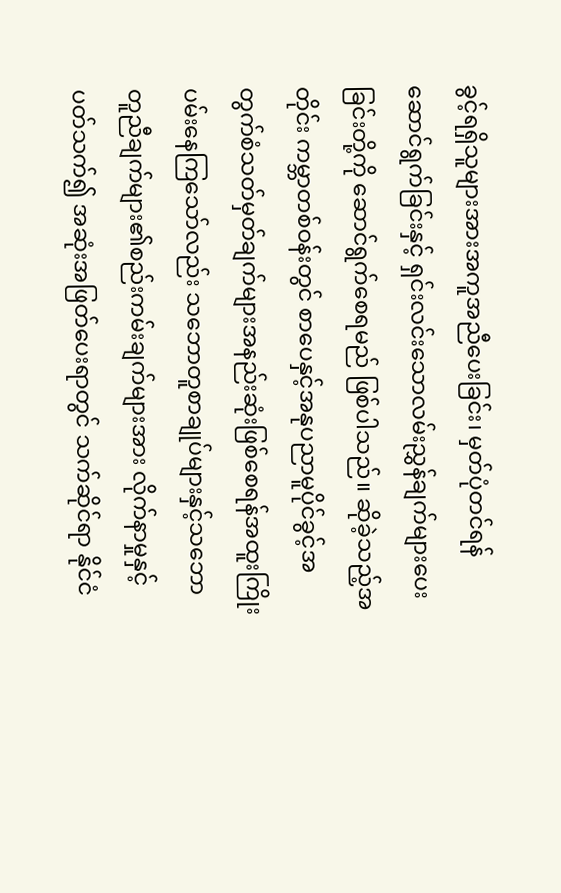ခွင့်ရရှိသူများအားအကူအညီပေးခြင်း၊ မှတ်ပုံတင်ရန်ဆောင်ရွက်ခြင်းနှင့် ရှင်းလင်းသောလမ်းညွှန်ချက်များပေးခြင်းတို့ကို ဆောင်ရွက်စေရမည် ဖြစ်ပါသည်။ ဆိုခဲ့သည့်အတိုင်း ကမ္ဘာတစ်ဝန်းတွင် စာပေနှင့်အနုပညာမူပိုင်ခွင့်အတွက်စံသတ်မှတ်ချက်များအနည်းဆုံးဖြစ်စေရန်အထူးကြိုးပမ်းနေကြသော်လည်း သဘောတူစာချုပ်များနှင့်သဘောတူညီချက်များ၏စည်းကမ်းချက်များအား လိုက်နာမှုနှင့်ပတ်သက်၍ အဆုံးအဖြတ်ပေးရာတွင် သက်ဆိုင်ရာ နိုင်ငံ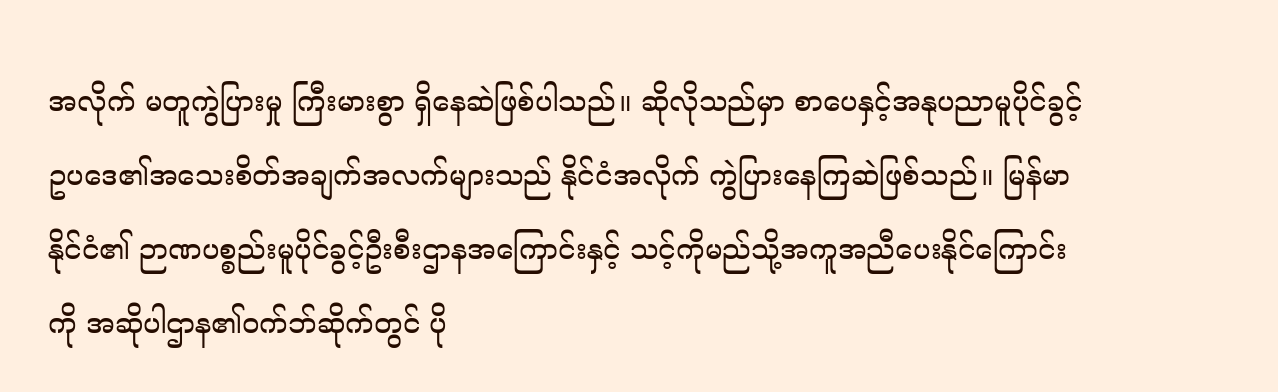အလိုက် မတူကွဲပြားမှု ကြီးမားစွာ ရှိနေဆဲဖြစ်ပါသည်။ ဆိုလိုသည်မှာ စာပေနှင့်အနုပညာမူပိုင်ခွင့်ဥပဒေ၏အသေးစိတ်အချက်အလက်များသည် နိုင်ငံအလိုက် ကွဲပြားနေကြဆဲဖြစ်သည်။ မြန်မာနိုင်ငံ၏ ဉာဏပစ္စည်းမူပိုင်ခွင့်ဦးစီးဌာနအကြောင်းနှင့် သင့်ကိုမည်သို့အကူအညီပေးနိုင်ကြောင်းကို အဆိုပါဌာန၏ဝက်ဘ်ဆိုက်တွင် ပို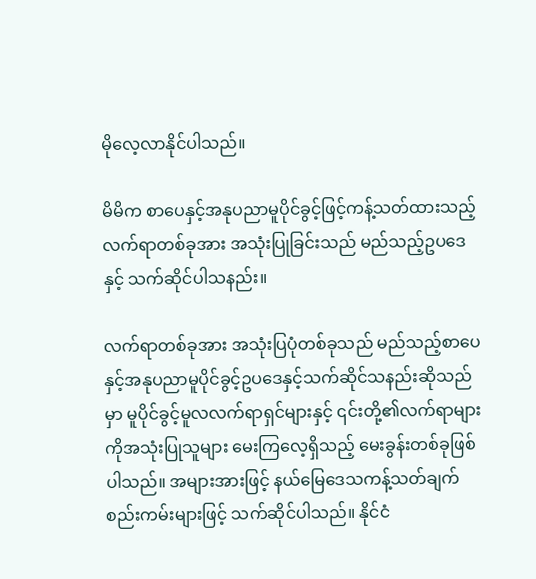မိုလေ့လာနိုင်ပါသည်။

မိမိက စာပေနှင့်အနုပညာမူပိုင်ခွင့်ဖြင့်ကန့်သတ်ထားသည့်လက်ရာတစ်ခုအား အသုံးပြုခြင်းသည် မည်သည့်ဥပဒေနှင့် သက်ဆိုင်ပါသနည်း။

လက်ရာတစ်ခုအား အသုံးပြပုံတစ်ခုသည် မည်သည့်စာပေနှင့်အနုပညာမူပိုင်ခွင့်ဥပဒေနှင့်သက်ဆိုင်သနည်းဆိုသည်မှာ မူပိုင်ခွင့်မူလလက်ရာရှင်များနှင့် ၎င်းတို့၏လက်ရာများကိုအသုံးပြုသူများ မေးကြလေ့ရှိသည့် မေးခွန်းတစ်ခုဖြစ်ပါသည်။ အများအားဖြင့် နယ်မြေဒေသကန့်သတ်ချက်စည်းကမ်းများဖြင့် သက်ဆိုင်ပါသည်။ နိုင်ငံ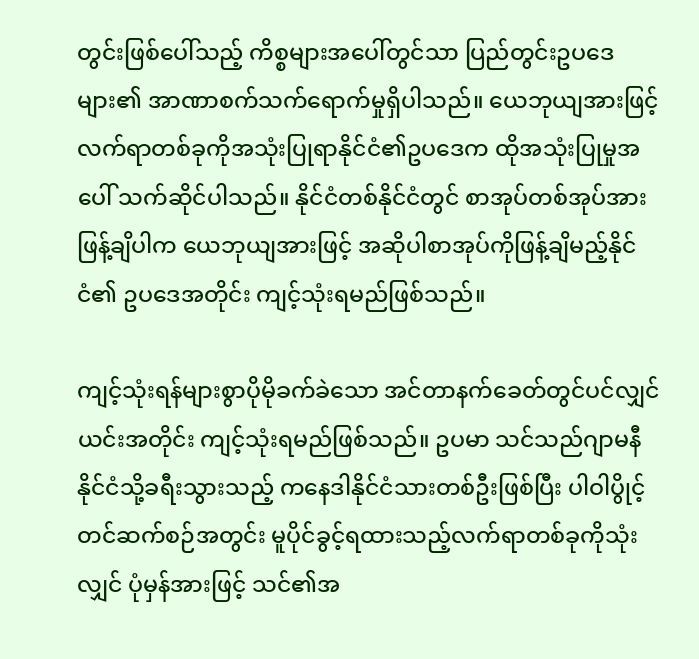တွင်းဖြစ်ပေါ်သည့် ကိစ္စများအပေါ်တွင်သာ ပြည်တွင်းဥပဒေများ၏ အာဏာစက်သက်ရောက်မှုရှိပါသည်။ ယေဘုယျအားဖြင့် လက်ရာတစ်ခုကိုအသုံးပြုရာနိုင်ငံ၏ဥပဒေက ထိုအသုံးပြုမှုအပေါ် သက်ဆိုင်ပါသည်။ နိုင်ငံတစ်နိုင်ငံတွင် စာအုပ်တစ်အုပ်အား ဖြန့်ချိပါက ယေဘုယျအားဖြင့် အဆိုပါစာအုပ်ကိုဖြန့်ချိမည့်နိုင်ငံ၏ ဥပဒေအတိုင်း ကျင့်သုံးရမည်ဖြစ်သည်။

ကျင့်သုံးရန်များစွာပိုမိုခက်ခဲသော အင်တာနက်ခေတ်တွင်ပင်လျှင် ယင်းအတိုင်း ကျင့်သုံးရမည်ဖြစ်သည်။ ဥပမာ သင်သည်ဂျာမနီနိုင်ငံသို့ခရီးသွားသည့် ကနေဒါနိုင်ငံသားတစ်ဦးဖြစ်ပြီး ပါဝါပွိုင့်တင်ဆက်စဉ်အတွင်း မူပိုင်ခွင့်ရထားသည့်လက်ရာတစ်ခုကိုသုံးလျှင် ပုံမှန်အားဖြင့် သင်၏အ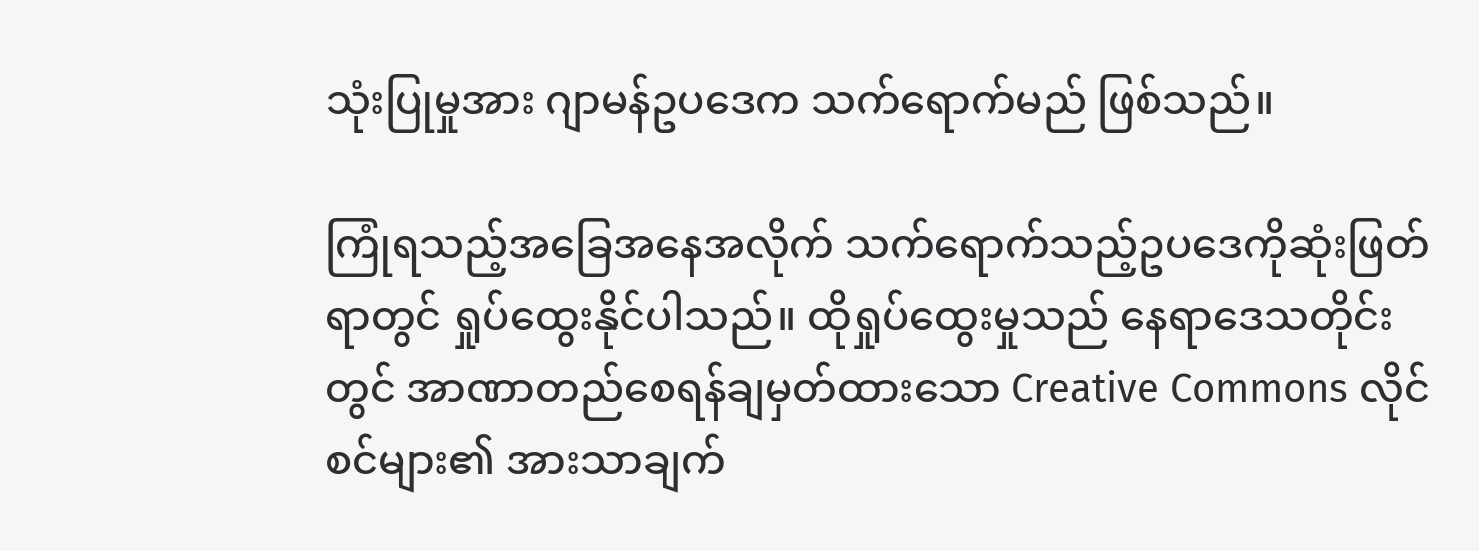သုံးပြုမှုအား ဂျာမန်ဥပဒေက သက်ရောက်မည် ဖြစ်သည်။

ကြုံရသည့်အခြေအနေအလိုက် သက်ရောက်သည့်ဥပဒေကိုဆုံးဖြတ်ရာတွင် ရှုပ်ထွေးနိုင်ပါသည်။ ထိုရှုပ်ထွေးမှုသည် နေရာဒေသတိုင်းတွင် အာဏာတည်စေရန်ချမှတ်ထားသော Creative Commons လိုင်စင်များ၏ အားသာချက်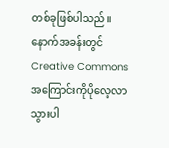တစ်ခုဖြစ်ပါသည်။ နောက်အခန်းတွင် Creative Commons အကြောင်းကိုပိုလေ့လာသွားပါ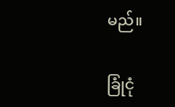မည်။

ခြုံငုံ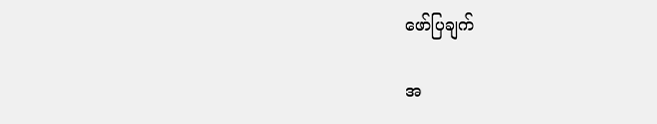ဖော်ပြချက်

အ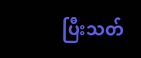ပြီးသတ်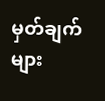မှတ်ချက်များ